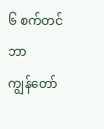၆ စက်တင်ဘာ
ကျွန်တော်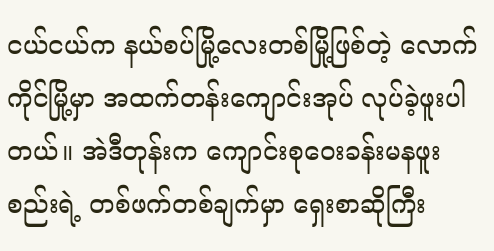ငယ်ငယ်က နယ်စပ်မြို့လေးတစ်မြို့ဖြစ်တဲ့ လောက်ကိုင်မြို့မှာ အထက်တန်းကျောင်းအုပ် လုပ်ခဲ့ဖူးပါတယ်။ အဲဒီတုန်းက ကျောင်းစုဝေးခန်းမနဖူးစည်းရဲ့ တစ်ဖက်တစ်ချက်မှာ ရှေးစာဆိုကြီး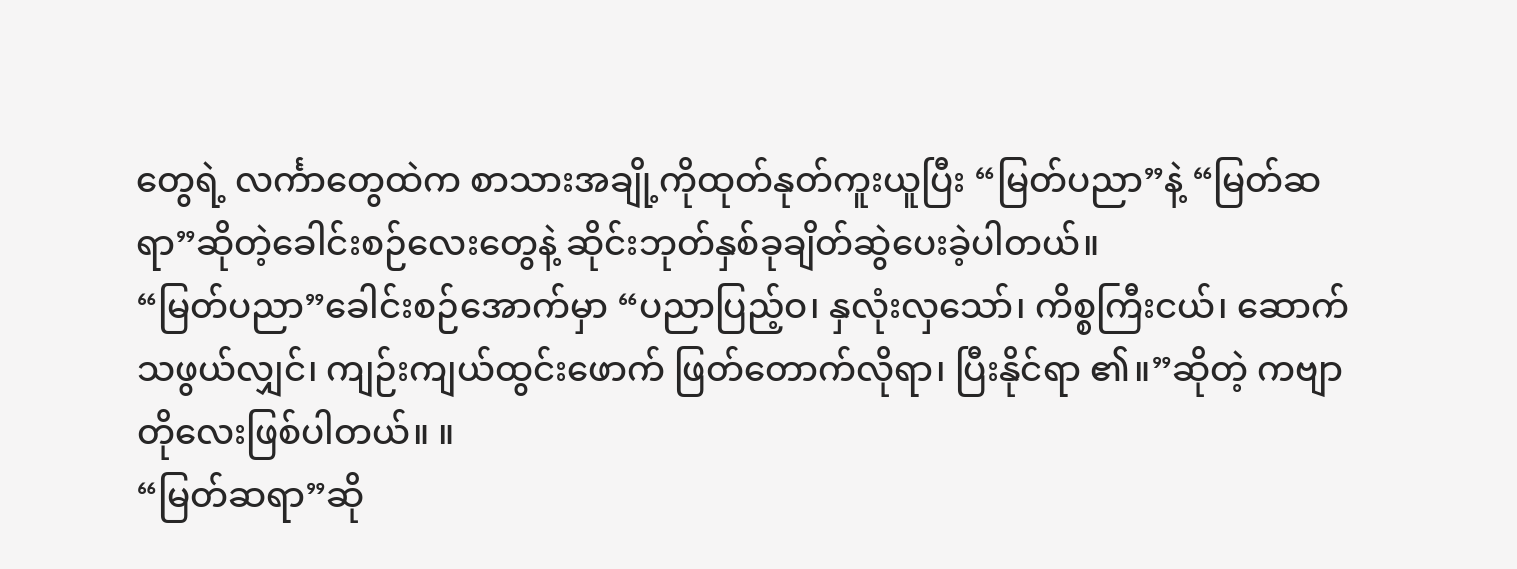တွေရဲ့ လင်္ကာတွေထဲက စာသားအချို့ကိုထုတ်နုတ်ကူးယူပြီး “မြတ်ပညာ”နဲ့ “မြတ်ဆရာ”ဆိုတဲ့ခေါင်းစဉ်လေးတွေနဲ့ ဆိုင်းဘုတ်နှစ်ခုချိတ်ဆွဲပေးခဲ့ပါတယ်။
“မြတ်ပညာ”ခေါင်းစဉ်အောက်မှာ “ပညာပြည့်ဝ၊ နှလုံးလှသော်၊ ကိစ္စကြီးငယ်၊ ဆောက်သဖွယ်လျှင်၊ ကျဉ်းကျယ်ထွင်းဖောက် ဖြတ်တောက်လိုရာ၊ ပြီးနိုင်ရာ ၏။”ဆိုတဲ့ ကဗျာတိုလေးဖြစ်ပါတယ်။ ။
“မြတ်ဆရာ”ဆို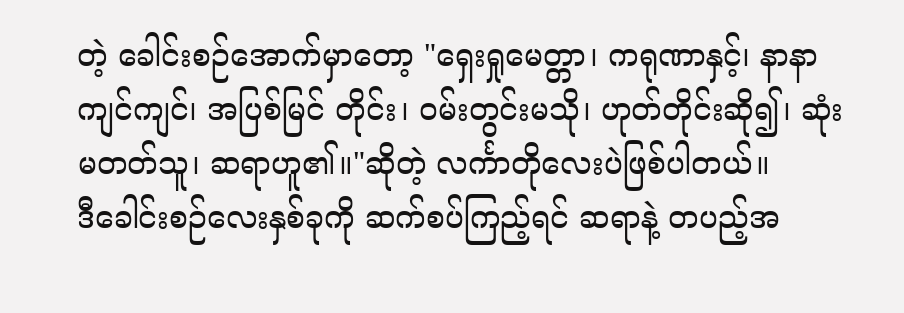တဲ့ ခေါင်းစဉ်အောက်မှာတော့ "ရှေးရှုမေတ္တာ၊ ကရုဏာနှင့်၊ နာနာကျင်ကျင်၊ အပြစ်မြင် တိုင်း၊ ဝမ်းတွင်းမသို၊ ဟုတ်တိုင်းဆို၍၊ ဆုံးမတတ်သူ၊ ဆရာဟူ၏။"ဆိုတဲ့ လင်္ကာတိုလေးပဲဖြစ်ပါတယ်။
ဒီခေါင်းစဉ်လေးနှစ်ခုကို ဆက်စပ်ကြည့်ရင် ဆရာနဲ့ တပည့်အ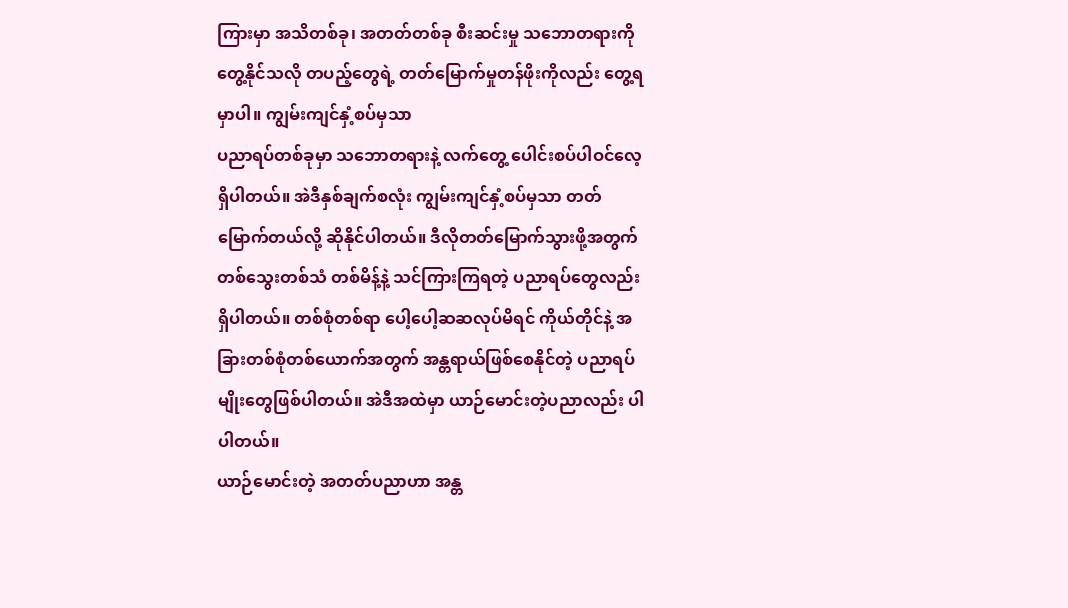ကြားမှာ အသိတစ်ခု၊ အတတ်တစ်ခု စီးဆင်းမှု သဘောတရားကို တွေ့နိုင်သလို တပည့်တွေရဲ့ တတ်မြောက်မှုတန်ဖိုးကိုလည်း တွေ့ရမှာပါ။ ကျွမ်းကျင်နှံ့စပ်မှသာ
ပညာရပ်တစ်ခုမှာ သဘောတရားနဲ့ လက်တွေ့ ပေါင်းစပ်ပါဝင်လေ့ရှိပါတယ်။ အဲဒီနှစ်ချက်စလုံး ကျွမ်းကျင်နှံ့စပ်မှသာ တတ်မြောက်တယ်လို့ ဆိုနိုင်ပါတယ်။ ဒီလိုတတ်မြောက်သွားဖို့အတွက် တစ်သွေးတစ်သံ တစ်မိန့်နဲ့ သင်ကြားကြရတဲ့ ပညာရပ်တွေလည်း ရှိပါတယ်။ တစ်စုံတစ်ရာ ပေါ့ပေါ့ဆဆလုပ်မိရင် ကိုယ်တိုင်နဲ့ အခြားတစ်စုံတစ်ယောက်အတွက် အန္တရာယ်ဖြစ်စေနိုင်တဲ့ ပညာရပ်မျိုးတွေဖြစ်ပါတယ်။ အဲဒီအထဲမှာ ယာဉ်မောင်းတဲ့ပညာလည်း ပါပါတယ်။
ယာဉ်မောင်းတဲ့ အတတ်ပညာဟာ အန္တ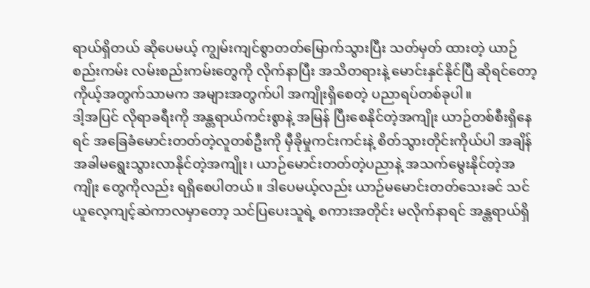ရာယ်ရှိတယ် ဆိုပေမယ့် ကျွမ်းကျင်စွာတတ်မြောက်သွားပြီး သတ်မှတ် ထားတဲ့ ယာဉ်စည်းကမ်း လမ်းစည်းကမ်းတွေကို လိုက်နာပြီး အသိတရားနဲ့ မောင်းနှင်နိုင်ပြီ ဆိုရင်တော့ ကိုယ့်အတွက်သာမက အများအတွက်ပါ အကျိုးရှိစေတဲ့ ပညာရပ်တစ်ခုပါ။
ဒါ့အပြင် လိုရာခရီးကို အန္တရာယ်ကင်းစွာနဲ့ အမြန် ပြီးစေနိုင်တဲ့အကျိုး ယာဉ်တစ်စီးရှိနေရင် အခြေခံမောင်းတတ်တဲ့လူတစ်ဦးကို မှီခိုမှုကင်းကင်းနဲ့ စိတ်သွားတိုင်းကိုယ်ပါ အချိန်အခါမရွေးသွားလာနိုင်တဲ့အကျိုး၊ ယာဉ်မောင်းတတ်တဲ့ပညာနဲ့ အသက်မွေးနိုင်တဲ့အကျိုး တွေကိုလည်း ရရှိစေပါတယ်။ ဒါပေမယ့်လည်း ယာဉ်မမောင်းတတ်သေးခင် သင်ယူလေ့ကျင့်ဆဲကာလမှာတော့ သင်ပြပေးသူရဲ့ စကားအတိုင်း မလိုက်နာရင် အန္တရာယ်ရှိ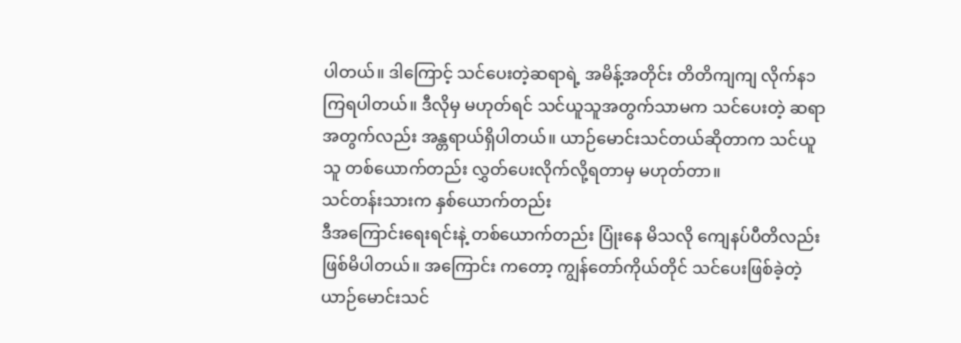ပါတယ်။ ဒါကြောင့် သင်ပေးတဲ့ဆရာရဲ့ အမိန့်အတိုင်း တိတိကျကျ လိုက်န၁ကြရပါတယ်။ ဒီလိုမှ မဟုတ်ရင် သင်ယူသူအတွက်သာမက သင်ပေးတဲ့ ဆရာအတွက်လည်း အန္တရာယ်ရှိပါတယ်။ ယာဉ်မောင်းသင်တယ်ဆိုတာက သင်ယူသူ တစ်ယောက်တည်း လွှတ်ပေးလိုက်လို့ရတာမှ မဟုတ်တာ။
သင်တန်းသားက နှစ်ယောက်တည်း
ဒီအကြောင်းရေးရင်းနဲ့ တစ်ယောက်တည်း ပြုံးနေ မိသလို ကျေနပ်ပီတိလည်း ဖြစ်မိပါတယ်။ အကြောင်း ကတော့ ကျွန်တော်ကိုယ်တိုင် သင်ပေးဖြစ်ခဲ့တဲ့ ယာဉ်မောင်းသင်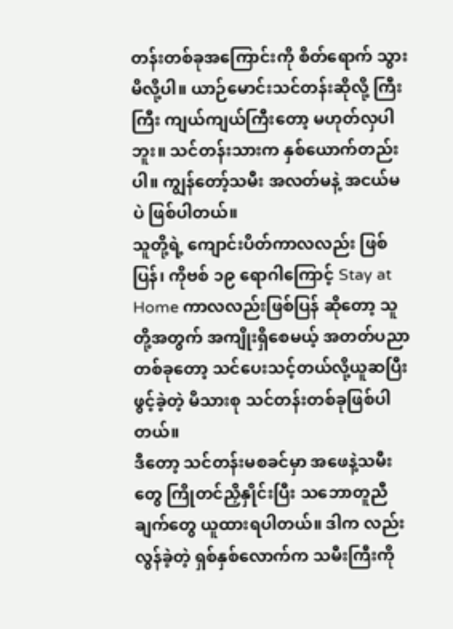တန်းတစ်ခုအကြောင်းကို စိတ်ရောက် သွားမိလို့ပါ။ ယာဉ်မောင်းသင်တန်းဆိုလို့ ကြီးကြီး ကျယ်ကျယ်ကြီးတော့ မဟုတ်လှပါဘူး။ သင်တန်းသားက နှစ်ယောက်တည်းပါ။ ကျွန်တော့်သမီး အလတ်မနဲ့ အငယ်မပဲ ဖြစ်ပါတယ်။
သူတို့ရဲ့ ကျောင်းပိတ်ကာလလည်း ဖြစ်ပြန်၊ ကိုဗစ် ၁၉ ရောဂါကြောင့် Stay at Home ကာလလည်းဖြစ်ပြန် ဆိုတော့ သူတို့အတွက် အကျိုးရှိစေမယ့် အတတ်ပညာ တစ်ခုတော့ သင်ပေးသင့်တယ်လို့ယူဆပြီးဖွင့်ခဲ့တဲ့ မိသားစု သင်တန်းတစ်ခုဖြစ်ပါတယ်။
ဒီတော့ သင်တန်းမစခင်မှာ အဖေနဲ့သမီးတွေ ကြိုတင်ညှိနှိုင်းပြီး သဘောတူညီချက်တွေ ယူထားရပါတယ်။ ဒါက လည်း လွန်ခဲ့တဲ့ ရှစ်နှစ်လောက်က သမီးကြီးကို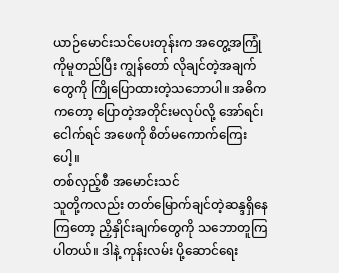ယာဉ်မောင်းသင်ပေးတုန်းက အတွေ့အကြုံကိုမူတည်ပြီး ကျွန်တော် လိုချင်တဲ့အချက်တွေကို ကြိုပြောထားတဲ့သဘောပါ။ အဓိကကတော့ ပြောတဲ့အတိုင်းမလုပ်လို့ အော်ရင်၊ ငေါက်ရင် အဖေကို စိတ်မကောက်ကြေးပေါ့။
တစ်လှည့်စီ အမောင်းသင်
သူတို့ကလည်း တတ်မြောက်ချင်တဲ့ဆန္ဒရှိနေကြတော့ ညှိနှိုင်းချက်တွေကို သဘောတူကြပါတယ်။ ဒါနဲ့ ကုန်းလမ်း ပို့ဆောင်ရေး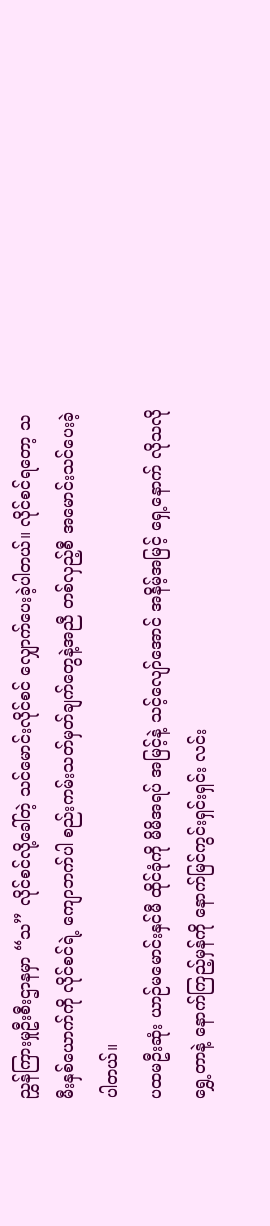ညွှန်ကြားမှုဦးစီးဌာနမှာ “သ” လိုင်စင်လို့ခေါ်တဲ့ သင်မောင်းလိုင်စင် လျှောက်ပေးခဲ့ပါတယ်။ လိုင်စင်ရတော့ သမီးနှစ်ယောက်ကို လိုင်စင်ရဲ့ ကျောဘက်ပါ စည်းကမ်းသတ်မှတ်ချက်တွေနဲ့အညီ တစ်လှည့်စီ အမောင်းသင်ပေးခဲ့ပါတယ်။
ပထမဦးဆုံး ယာဉ်မမောင်းနှင်မီ ထိုင်ခုံကို မိမိအရပ် အမြင့်နဲ့ သင့်လျော်အောင် အနိမ့်အမြင့် ရှေ့နောက် လိုသလိုရွှေ့တာနဲ့ နောက်ကြည့်မှန်ကို နောက်မြင်ကွင်းရှင်းရှင်း လင်း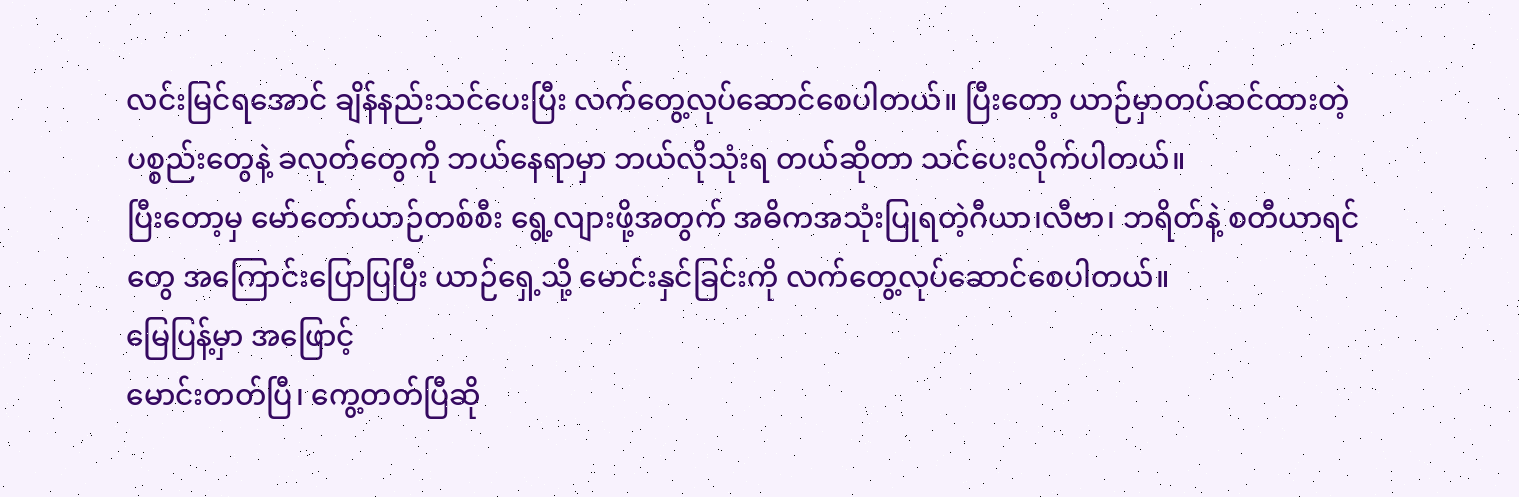လင်းမြင်ရအောင် ချိန်နည်းသင်ပေးပြီး လက်တွေ့လုပ်ဆောင်စေပါတယ်။ ပြီးတော့ ယာဉ်မှာတပ်ဆင်ထားတဲ့ ပစ္စည်းတွေနဲ့ ခလုတ်တွေကို ဘယ်နေရာမှာ ဘယ်လိုသုံးရ တယ်ဆိုတာ သင်ပေးလိုက်ပါတယ်။
ပြီးတော့မှ မော်တော်ယာဉ်တစ်စီး ရွေ့လျားဖို့အတွက် အဓိကအသုံးပြုရတဲ့ဂီယာ၊လီဗာ၊ ဘရိတ်နဲ့ စတီယာရင်တွေ အကြောင်းပြောပြပြီး ယာဉ်ရှေ့သို့ မောင်းနှင်ခြင်းကို လက်တွေ့လုပ်ဆောင်စေပါတယ်။
မြေပြန့်မှာ အဖြောင့်
မောင်းတတ်ပြီ၊ ကွေ့တတ်ပြီဆို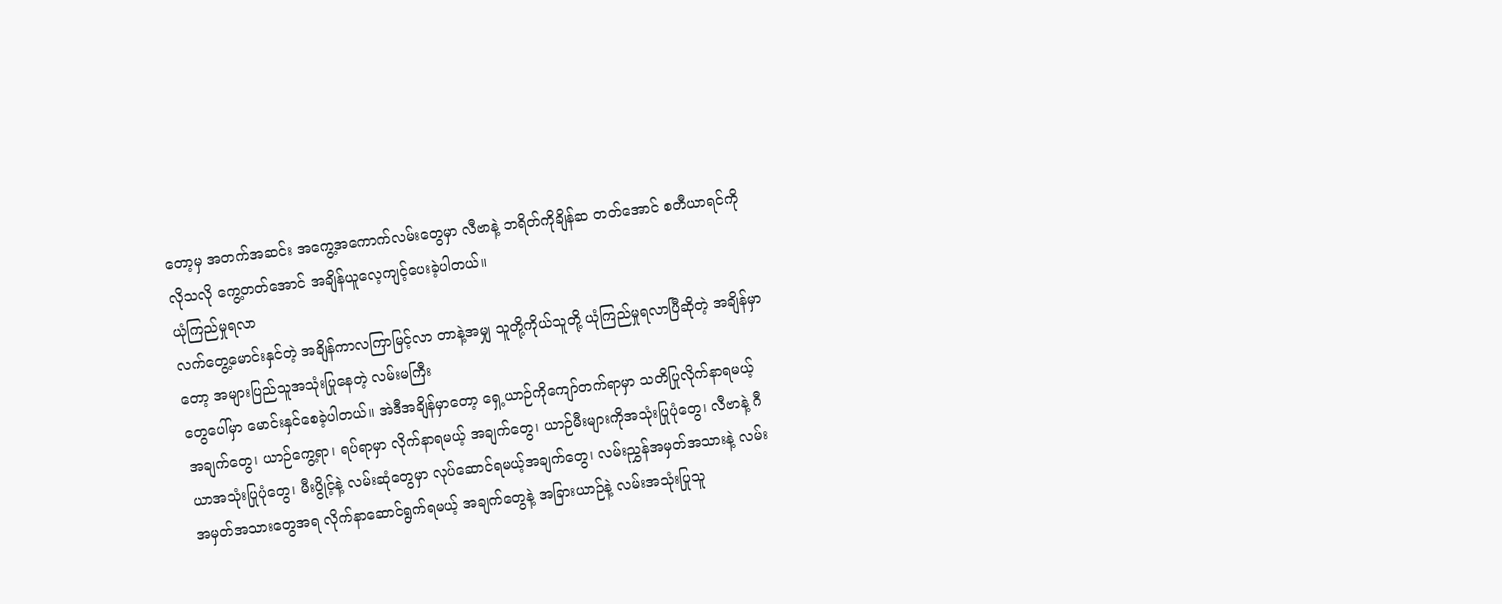တော့မှ အတက်အဆင်း အကွေ့အကောက်လမ်းတွေမှာ လီဗာနဲ့ ဘရိတ်ကိုချိန်ဆ တတ်အောင် စတီယာရင်ကို လိုသလို ကွေ့တတ်အောင် အချိန်ယူလေ့ကျင့်ပေးခဲ့ပါတယ်။
ယုံကြည်မှုရလာ
လက်တွေ့မောင်းနှင်တဲ့ အချိန်ကာလကြာမြင့်လာ တာနဲ့အမျှ သူတို့ကိုယ်သူတို့ ယုံကြည်မှုရလာပြီဆိုတဲ့ အချိန်မှာတော့ အများပြည်သူအသုံးပြုနေတဲ့ လမ်းမကြီး
တွေပေါ်မှာ မောင်းနှင်စေခဲ့ပါတယ်။ အဲဒီအချိန်မှာတော့ ရှေ့ယာဉ်ကိုကျော်တက်ရာမှာ သတိပြုလိုက်နာရမယ့် အချက်တွေ၊ ယာဉ်ကွေ့ရာ၊ ရပ်ရာမှာ လိုက်နာရမယ့် အချက်တွေ၊ ယာဉ်မီးများကိုအသုံးပြုပုံတွေ၊ လီဗာနဲ့ ဂီယာအသုံးပြုပုံတွေ၊ မီးပွိုင့်နဲ့ လမ်းဆုံတွေမှာ လုပ်ဆောင်ရမယ့်အချက်တွေ၊ လမ်းညွှန်အမှတ်အသားနဲ့ လမ်းအမှတ်အသားတွေအရ လိုက်နာဆောင်ရွက်ရမယ့် အချက်တွေနဲ့ အခြားယာဉ်နဲ့ လမ်းအသုံးပြုသူ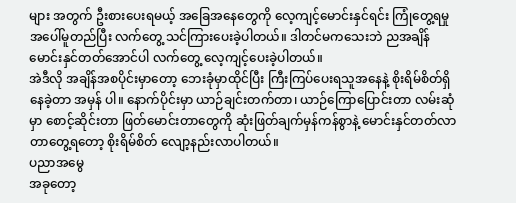များ အတွက် ဦးစားပေးရမယ့် အခြေအနေတွေကို လေ့ကျင့်မောင်းနှင်ရင်း ကြုံတွေ့ရမှုအပေါ်မူတည်ပြီး လက်တွေ့ သင်ကြားပေးခဲ့ပါတယ်။ ဒါတင်မကသေးဘဲ ညအချိန်မောင်းနှင်တတ်အောင်ပါ လက်တွေ့ လေ့ကျင့်ပေးခဲ့ပါတယ်။
အဲဒီလို အချိန်အစပိုင်းမှာတော့ ဘေးခုံမှာထိုင်ပြီး ကြီးကြပ်ပေးရသူအနေနဲ့ စိုးရိမ်စိတ်ရှိနေခဲ့တာ အမှန် ပါ။ နောက်ပိုင်းမှာ ယာဉ်ချင်းတက်တာ၊ ယာဉ်ကြောပြောင်းတာ လမ်းဆုံမှာ စောင့်ဆိုင်းတာ ဖြတ်မောင်းတာတွေကို ဆုံးဖြတ်ချက်မှန်ကန်စွာနဲ့ မောင်းနှင်တတ်လာတာတွေ့ရတော့ စိုးရိမ်စိတ် လျော့နည်းလာပါတယ်။
ပညာအမွေ
အခုတော့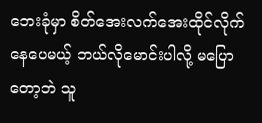ဘေးခုံမှာ စိတ်အေးလက်အေးထိုင်လိုက် နေပေမယ့် ဘယ်လိုမောင်းပါလို့ မပြောတော့ဘဲ သူ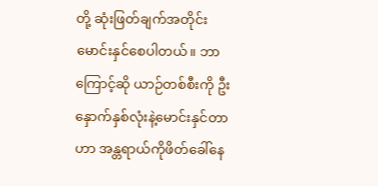တို့ ဆုံးဖြတ်ချက်အတိုင်း မောင်းနှင်စေပါတယ်။ ဘာကြောင့်ဆို ယာဉ်တစ်စီးကို ဦးနှောက်နှစ်လုံးနဲ့မောင်းနှင်တာဟာ အန္တရာယ်ကိုဖိတ်ခေါ်နေ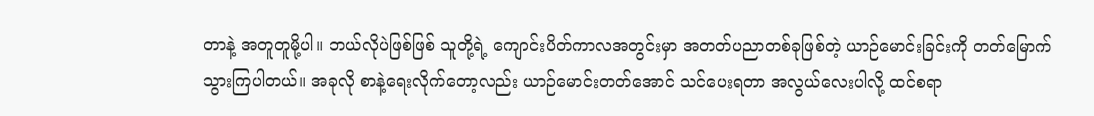တာနဲ့ အတူတူမို့ပါ။ ဘယ်လိုပဲဖြစ်ဖြစ် သူတို့ရဲ့ ကျောင်းပိတ်ကာလအတွင်းမှာ အတတ်ပညာတစ်ခုဖြစ်တဲ့ ယာဉ်မောင်းခြင်းကို တတ်မြောက်သွားကြပါတယ်။ အခုလို စာနဲ့ရေးလိုက်တော့လည်း ယာဉ်မောင်းတတ်အောင် သင်ပေးရတာ အလွယ်လေးပါလို့ ထင်စရာ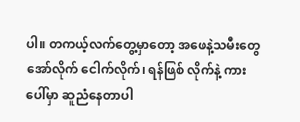ပါ။ တကယ့်လက်တွေ့မှာတော့ အဖေနဲ့သမီးတွေ အော်လိုက် ငေါက်လိုက်၊ ရန်ဖြစ် လိုက်နဲ့ ကားပေါ်မှာ ဆူညံနေတာပါ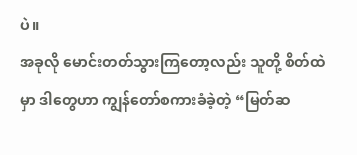ပဲ။
အခုလို မောင်းတတ်သွားကြတော့လည်း သူတို့ စိတ်ထဲမှာ ဒါတွေဟာ ကျွန်တော်စကားခံခဲ့တဲ့ “မြတ်ဆ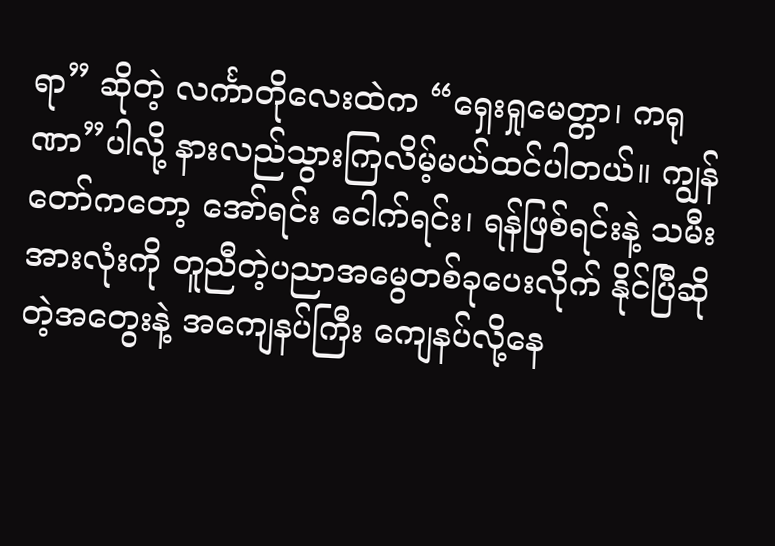ရာ” ဆိုတဲ့ လင်္ကာတိုလေးထဲက “ရှေးရှုမေတ္တာ၊ ကရုဏာ”ပါလို့ နားလည်သွားကြလိမ့်မယ်ထင်ပါတယ်။ ကျွန်တော်ကတော့ အော်ရင်း ငေါက်ရင်း၊ ရန်ဖြစ်ရင်းနဲ့ သမီးအားလုံးကို တူညီတဲ့ပညာအမွေတစ်ခုပေးလိုက် နိုင်ပြီဆိုတဲ့အတွေးနဲ့ အကျေနပ်ကြီး ကျေနပ်လို့နေ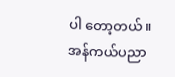ပါ တော့တယ်။
အန်ကယ်ပညာ